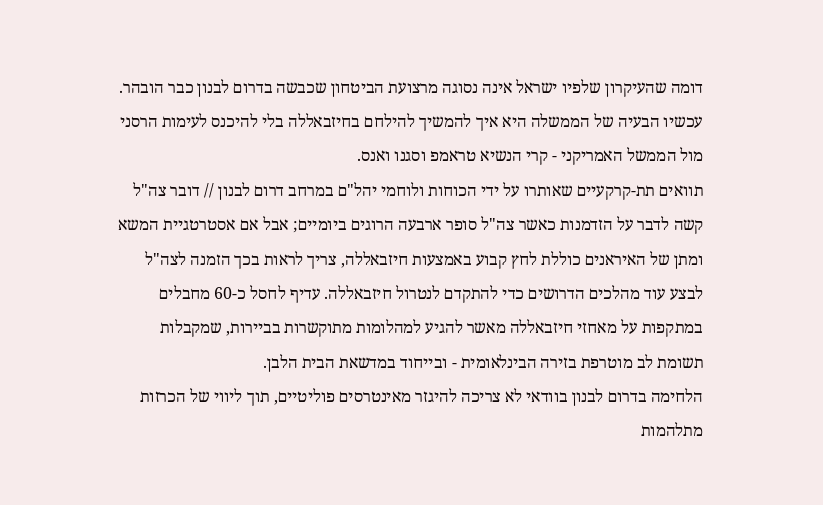דומה שהעיקרון שלפיו ישראל אינה נסוגה מרצועת הביטחון שכבשה בדרום לבנון כבר הובהר. עכשיו הבעיה של הממשלה היא איך להמשיך להילחם בחיזבאללה בלי להיכנס לעימות הרסני מול הממשל האמריקני - קרי הנשיא טראמפ וסגנו ואנס.
תוואים תת-קרקעיים שאותרו על ידי הכוחות ולוחמי יהל"ם במרחב דרום לבנון // דובר צה"ל
קשה לדבר על הזדמנות כאשר צה"ל סופר ארבעה הרוגים ביומיים; אבל אם אסטרטגיית המשא ומתן של האיראנים כוללת לחץ קבוע באמצעות חיזבאללה, צריך לראות בכך הזמנה לצה"ל לבצע עוד מהלכים הדרושים כדי להתקדם לנטרול חיזבאללה. עדיף לחסל כ-60 מחבלים במתקפות על מאחזי חיזבאללה מאשר להגיע למהלומות מתוקשרות בביירות, שמקבלות תשומת לב מוטרפת בזירה הבינלאומית - ובייחוד במדשאת הבית הלבן.
הלחימה בדרום לבנון בוודאי לא צריכה להיגזר מאינטרסים פוליטיים, תוך ליווי של הכרזות מתלהמות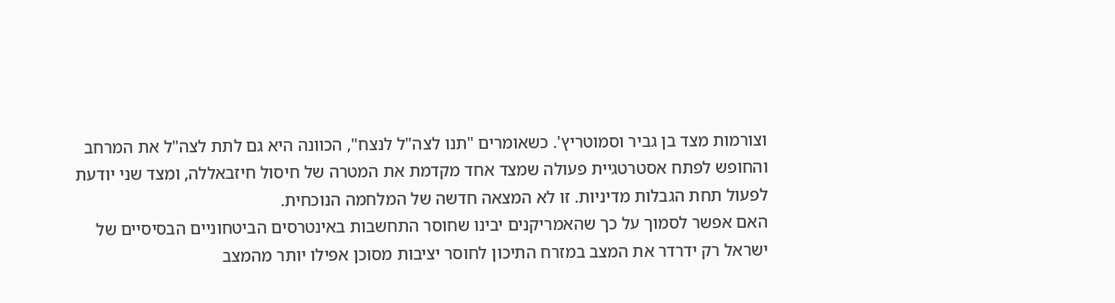וצורמות מצד בן גביר וסמוטריץ'. כשאומרים "תנו לצה"ל לנצח", הכוונה היא גם לתת לצה"ל את המרחב והחופש לפתח אסטרטגיית פעולה שמצד אחד מקדמת את המטרה של חיסול חיזבאללה, ומצד שני יודעת לפעול תחת הגבלות מדיניות. זו לא המצאה חדשה של המלחמה הנוכחית.
האם אפשר לסמוך על כך שהאמריקנים יבינו שחוסר התחשבות באינטרסים הביטחוניים הבסיסיים של ישראל רק ידרדר את המצב במזרח התיכון לחוסר יציבות מסוכן אפילו יותר מהמצב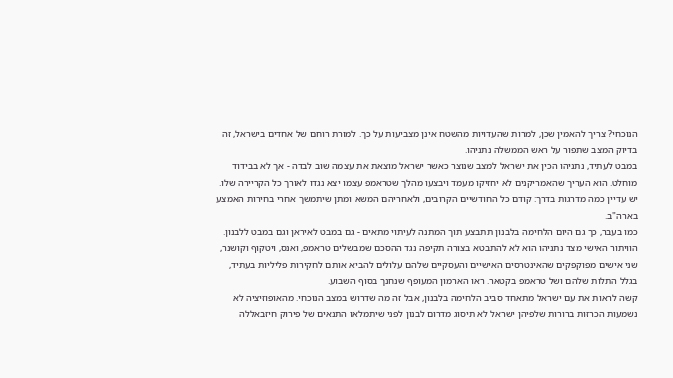הנוכחי? צריך להאמין שכן, למרות שהעדויות מהשטח אינן מצביעות על כך. למורת רוחם של אחדים בישראל, זה בדיוק המצב שתפור על ראש הממשלה נתניהו.
במבט לעתיד, נתניהו הכין את ישראל למצב שנוצר כאשר ישראל מוצאת את עצמה שוב לבדה - אך לא בבידוד מוחלט. הוא העריך שהאמריקנים לא יחזיקו מעמד ויבצעו מהלך שטראמפ עצמו יצא נגדו לאורך כל הקריירה שלו. יש עדיין כמה מדרגות בדרך: קודם כל החודשיים הקרובים, ולאחריהם המשא ומתן שיתמשך אחרי בחירות האמצע בארה"ב.
כמו בעבר, כך גם היום הלחימה בלבנון תתבצע תוך המתנה לעיתוי מתאים - גם במבט לאיראן וגם במבט ללבנון. הוויתור האישי מצד נתניהו הוא לא להתבטא בצורה תקיפה נגד ההסכם שמבשלים טראמפ, ואנס, ויטקוף וקושנר, שני אישים מפוקפקים שהאינטרסים האישיים והעסקיים שלהם עלולים להביא אותם לחקירות פליליות בעתיד, בגלל התלות שלהם ושל טראמפ בקטאר. ראו הארמון המעופף שנחנך בסוף השבוע.
קשה לראות את עם ישראל מתאחד סביב הלחימה בלבנון, אבל זה מה שדרוש במצב הנוכחי. מהאופוזיציה לא נשמעות הכרזות ברורות שלפיהן ישראל לא תיסוג מדרום לבנון לפני שיתמלאו התנאים של פירוק חיזבאללה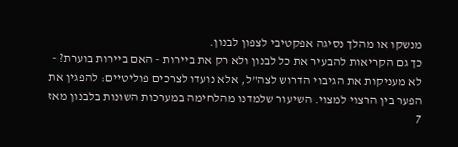מנשקו או מהלך נסיגה אפקטיבי לצפון לבנון.
כך גם הקריאות להבעיר את כל לבנון ולא רק את ביירות - האם ביירות בוערת? - לא מעניקות את הגיבוי הדרוש לצה"ל, אלא נועדו לצרכים פוליטיים: להפגין את הפער בין הרצוי למצוי. השיעור שלמדנו מהלחימה במערכות השונות בלבנון מאז 7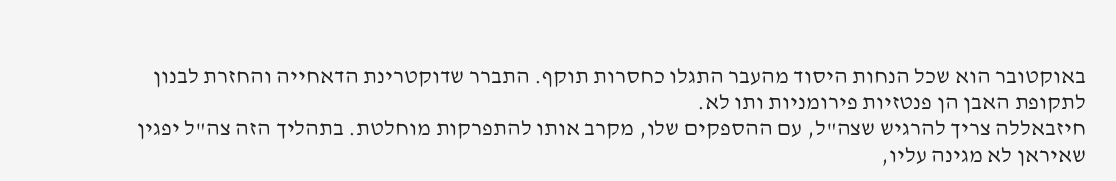באוקטובר הוא שכל הנחות היסוד מהעבר התגלו כחסרות תוקף. התברר שדוקטרינת הדאחייה והחזרת לבנון לתקופת האבן הן פנטזיות פירומניות ותו לא.
חיזבאללה צריך להרגיש שצה"ל, עם ההספקים שלו, מקרב אותו להתפרקות מוחלטת. בתהליך הזה צה"ל יפגין שאיראן לא מגינה עליו,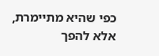כפי שהיא מתיימרת, אלא להפך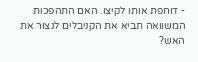- דוחפת אותו לקיצו. האם התהפכות המשוואה תביא את הקניבלים לנצור את האש?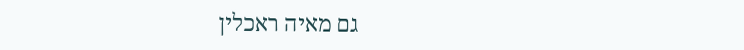גם מאיה ראכלין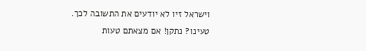וישראל זיו לא יודעים את התשובה לכך.
טעינו? נתקן! אם מצאתם טעות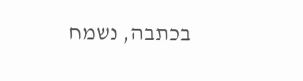בכתבה, נשמח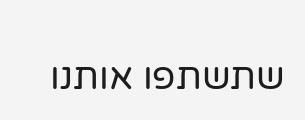שתשתפו אותנו